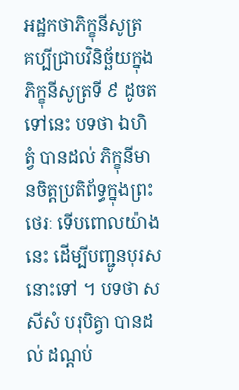អដ្ឋកថាភិក្ខុនីសូត្រ
គប្បីជ្រាបវិនិច្ឆ័យក្នុងភិក្ខុនីសូត្រទី ៩ ដូចតទៅនេះ បទថា ឯហិ ត្វំ បានដល់ ភិក្ខុនីមានចិត្តប្រតិព័ទ្ធក្នុងព្រះថេរៈ ទើបពោលយ៉ាងនេះ ដើម្បីបញ្ជូនបុរសនោះទៅ ។ បទថា សសីសំ បរុបិត្វា បានដល់ ដណ្តប់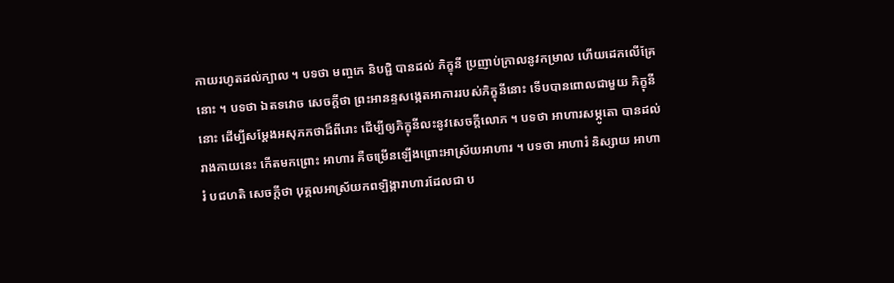កាយរហូតដល់ក្បាល ។ បទថា មញ្ចកេ និបជ្ជិ បានដល់ ភិក្ខុនី ប្រញាប់ក្រាលនូវកម្រាល ហើយដេកលើគ្រែនោះ ។ បទថា ឯតទវោច សេចក្តីថា ព្រះអានន្ទសង្កេតអាការរបស់ភិក្ខុនីនោះ ទើបបានពោលជាមួយ ភិក្ខុនីនោះ ដើម្បីសម្តែងអសុភកថាដ៏ពីរោះ ដើម្បីឲ្យភិក្ខុនីលះនូវសេចក្តីលោភ ។ បទថា អាហារសម្ភូតោ បានដល់ រាងកាយនេះ កើតមកព្រោះ អាហារ គឺចម្រើនឡើងព្រោះអាស្រ័យអាហារ ។ បទថា អាហារំ និស្សាយ អាហារំ បជហតិ សេចក្តីថា បុគ្គលអាស្រ័យកពឡិង្ការាហារដែលជា ប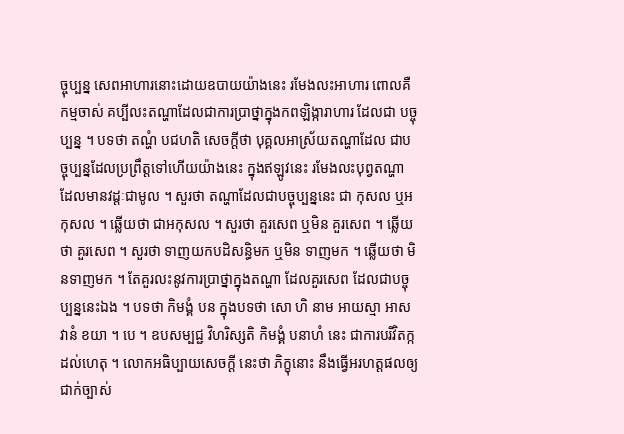ច្ចុប្បន្ន សេពអាហារនោះដោយឧបាយយ៉ាងនេះ រមែងលះអាហារ ពោលគឺ កម្មចាស់ គប្បីលះតណ្ហាដែលជាការប្រាថ្នាក្នុងកពឡិង្ការាហារ ដែលជា បច្ចុប្បន្ន ។ បទថា តណ្ហំ បជហតិ សេចក្តីថា បុគ្គលអាស្រ័យតណ្ហាដែល ជាបច្ចុប្បន្នដែលប្រព្រឹត្តទៅហើយយ៉ាងនេះ ក្នុងឥឡូវនេះ រមែងលះបុព្វតណ្ហា ដែលមានវដ្តៈជាមូល ។ សួរថា តណ្ហាដែលជាបច្ចុប្បន្ននេះ ជា កុសល ឬអកុសល ។ ឆ្លើយថា ជាអកុសល ។ សួរថា គួរសេព ឬមិន គួរសេព ។ ឆ្លើយថា គួរសេព ។ សួរថា ទាញយកបដិសន្ធិមក ឬមិន ទាញមក ។ ឆ្លើយថា មិនទាញមក ។ តែគួរលះនូវការប្រាថ្នាក្នុងតណ្ហា ដែលគួរសេព ដែលជាបច្ចុប្បន្ននេះឯង ។ បទថា កិមង្គំ បន ក្នុងបទថា សោ ហិ នាម អាយស្មា អាសវានំ ខយា ។ បេ ។ ឧបសម្បជ្ជ វិហរិស្សតិ កិមង្គំ បនាហំ នេះ ជាការបរិវិតក្កដល់ហេតុ ។ លោកអធិប្បាយសេចក្តី នេះថា ភិក្ខុនោះ នឹងធ្វើអរហត្តផលឲ្យជាក់ច្បាស់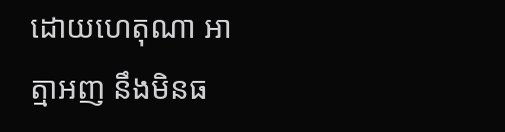ដោយហេតុណា អាត្មាអញ នឹងមិនធ